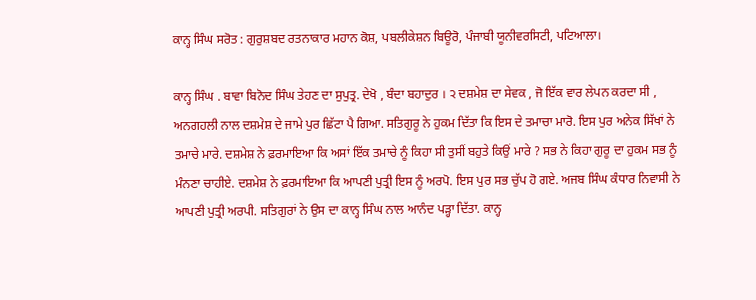ਕਾਨ੍ਹ ਸਿੰਘ ਸਰੋਤ : ਗੁਰੁਸ਼ਬਦ ਰਤਨਾਕਾਰ ਮਹਾਨ ਕੋਸ਼, ਪਬਲੀਕੇਸ਼ਨ ਬਿਊਰੋ, ਪੰਜਾਬੀ ਯੂਨੀਵਰਸਿਟੀ, ਪਟਿਆਲਾ।

ਕਾਨ੍ਹ ਸਿੰਘ . ਬਾਵਾ ਬਿਨੋਦ ਸਿੰਘ ਤੇਹਣ ਦਾ ਸੁਪੁਤ੍ਰ. ਦੇਖੋ , ਬੰਦਾ ਬਹਾਦੁਰ । ੨ ਦਸ਼ਮੇਸ਼ ਦਾ ਸੇਵਕ , ਜੋ ਇੱਕ ਵਾਰ ਲੇਪਨ ਕਰਦਾ ਸੀ , ਅਨਗਹਲੀ ਨਾਲ ਦਸ਼ਮੇਸ਼ ਦੇ ਜਾਮੇ ਪੁਰ ਛਿੱਟਾ ਪੈ ਗਿਆ. ਸਤਿਗੁਰੂ ਨੇ ਹੁਕਮ ਦਿੱਤਾ ਕਿ ਇਸ ਦੇ ਤਮਾਚਾ ਮਾਰੋ. ਇਸ ਪੁਰ ਅਨੇਕ ਸਿੱਖਾਂ ਨੇ ਤਮਾਚੇ ਮਾਰੇ. ਦਸ਼ਮੇਸ਼ ਨੇ ਫ਼ਰਮਾਇਆ ਕਿ ਅਸਾਂ ਇੱਕ ਤਮਾਚੇ ਨੂੰ ਕਿਹਾ ਸੀ ਤੁਸੀਂ ਬਹੁਤੇ ਕਿਉਂ ਮਾਰੇ ? ਸਭ ਨੇ ਕਿਹਾ ਗੁਰੂ ਦਾ ਹੁਕਮ ਸਭ ਨੂੰ ਮੰਨਣਾ ਚਾਹੀਏ. ਦਸ਼ਮੇਸ਼ ਨੇ ਫ਼ਰਮਾਇਆ ਕਿ ਆਪਣੀ ਪੁਤ੍ਰੀ ਇਸ ਨੂੰ ਅਰਪੋ. ਇਸ ਪੁਰ ਸਭ ਚੁੱਪ ਹੋ ਗਏ. ਅਜਬ ਸਿੰਘ ਕੰਧਾਰ ਨਿਵਾਸੀ ਨੇ ਆਪਣੀ ਪੁਤ੍ਰੀ ਅਰਪੀ. ਸਤਿਗੁਰਾਂ ਨੇ ਉਸ ਦਾ ਕਾਨ੍ਹ ਸਿੰਘ ਨਾਲ ਆਨੰਦ ਪੜ੍ਹਾ ਦਿੱਤਾ. ਕਾਨ੍ਹ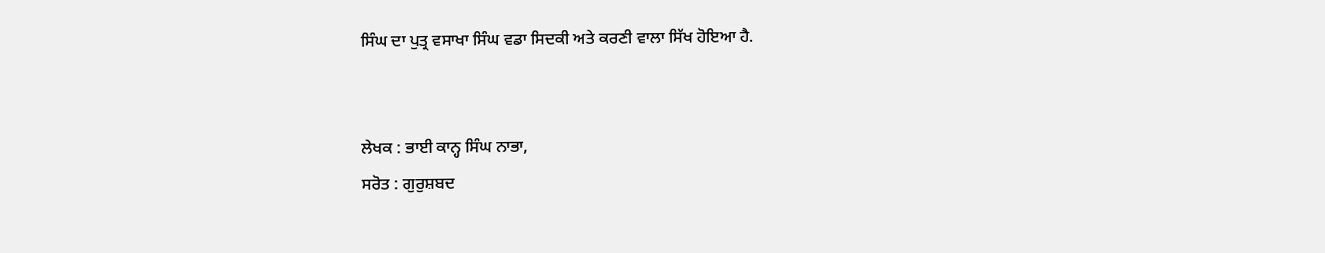ਸਿੰਘ ਦਾ ਪੁਤ੍ਰ ਵਸਾਖਾ ਸਿੰਘ ਵਡਾ ਸਿਦਕੀ ਅਤੇ ਕਰਣੀ ਵਾਲਾ ਸਿੱਖ ਹੋਇਆ ਹੈ.


ਲੇਖਕ : ਭਾਈ ਕਾਨ੍ਹ ਸਿੰਘ ਨਾਭਾ,
ਸਰੋਤ : ਗੁਰੁਸ਼ਬਦ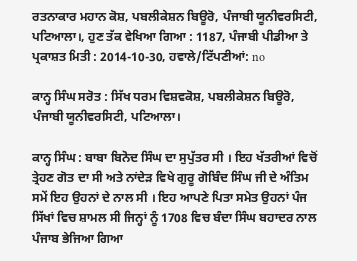ਰਤਨਾਕਾਰ ਮਹਾਨ ਕੋਸ਼, ਪਬਲੀਕੇਸ਼ਨ ਬਿਊਰੋ, ਪੰਜਾਬੀ ਯੂਨੀਵਰਸਿਟੀ, ਪਟਿਆਲਾ।, ਹੁਣ ਤੱਕ ਵੇਖਿਆ ਗਿਆ : 1187, ਪੰਜਾਬੀ ਪੀਡੀਆ ਤੇ ਪ੍ਰਕਾਸ਼ਤ ਮਿਤੀ : 2014-10-30, ਹਵਾਲੇ/ਟਿੱਪਣੀਆਂ: no

ਕਾਨ੍ਹ ਸਿੰਘ ਸਰੋਤ : ਸਿੱਖ ਧਰਮ ਵਿਸ਼ਵਕੋਸ਼, ਪਬਲੀਕੇਸ਼ਨ ਬਿਊਰੋ, ਪੰਜਾਬੀ ਯੂਨੀਵਰਸਿਟੀ, ਪਟਿਆਲਾ।

ਕਾਨ੍ਹ ਸਿੰਘ : ਬਾਬਾ ਬਿਨੋਦ ਸਿੰਘ ਦਾ ਸੁਪੁੱਤਰ ਸੀ । ਇਹ ਖੱਤਰੀਆਂ ਵਿਚੋਂ ਤ੍ਰੇਹਣ ਗੋਤ ਦਾ ਸੀ ਅਤੇ ਨਾਂਦੇੜ ਵਿਖੇ ਗੁਰੂ ਗੋਬਿੰਦ ਸਿੰਘ ਜੀ ਦੇ ਅੰਤਿਮ ਸਮੇਂ ਇਹ ਉਹਨਾਂ ਦੇ ਨਾਲ ਸੀ । ਇਹ ਆਪਣੇ ਪਿਤਾ ਸਮੇਤ ਉਹਨਾਂ ਪੰਜ ਸਿੱਖਾਂ ਵਿਚ ਸ਼ਾਮਲ ਸੀ ਜਿਨ੍ਹਾਂ ਨੂੰ 1708 ਵਿਚ ਬੰਦਾ ਸਿੰਘ ਬਹਾਦਰ ਨਾਲ ਪੰਜਾਬ ਭੇਜਿਆ ਗਿਆ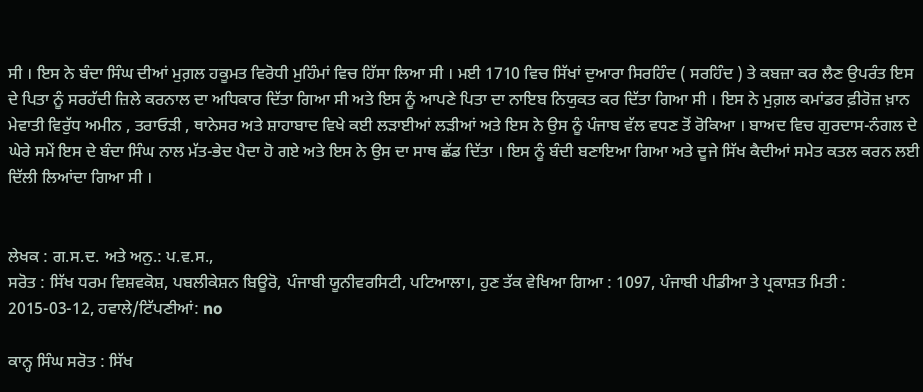ਸੀ । ਇਸ ਨੇ ਬੰਦਾ ਸਿੰਘ ਦੀਆਂ ਮੁਗ਼ਲ ਹਕੂਮਤ ਵਿਰੋਧੀ ਮੁਹਿੰਮਾਂ ਵਿਚ ਹਿੱਸਾ ਲਿਆ ਸੀ । ਮਈ 1710 ਵਿਚ ਸਿੱਖਾਂ ਦੁਆਰਾ ਸਿਰਹਿੰਦ ( ਸਰਹਿੰਦ ) ਤੇ ਕਬਜ਼ਾ ਕਰ ਲੈਣ ਉਪਰੰਤ ਇਸ ਦੇ ਪਿਤਾ ਨੂੰ ਸਰਹੱਦੀ ਜ਼ਿਲੇ ਕਰਨਾਲ ਦਾ ਅਧਿਕਾਰ ਦਿੱਤਾ ਗਿਆ ਸੀ ਅਤੇ ਇਸ ਨੂੰ ਆਪਣੇ ਪਿਤਾ ਦਾ ਨਾਇਬ ਨਿਯੁਕਤ ਕਰ ਦਿੱਤਾ ਗਿਆ ਸੀ । ਇਸ ਨੇ ਮੁਗ਼ਲ ਕਮਾਂਡਰ ਫ਼ੀਰੋਜ਼ ਖ਼ਾਨ ਮੇਵਾਤੀ ਵਿਰੁੱਧ ਅਮੀਨ , ਤਰਾਓੜੀ , ਥਾਨੇਸਰ ਅਤੇ ਸ਼ਾਹਾਬਾਦ ਵਿਖੇ ਕਈ ਲੜਾਈਆਂ ਲੜੀਆਂ ਅਤੇ ਇਸ ਨੇ ਉਸ ਨੂੰ ਪੰਜਾਬ ਵੱਲ ਵਧਣ ਤੋਂ ਰੋਕਿਆ । ਬਾਅਦ ਵਿਚ ਗੁਰਦਾਸ-ਨੰਗਲ ਦੇ ਘੇਰੇ ਸਮੇਂ ਇਸ ਦੇ ਬੰਦਾ ਸਿੰਘ ਨਾਲ ਮੱਤ-ਭੇਦ ਪੈਦਾ ਹੋ ਗਏ ਅਤੇ ਇਸ ਨੇ ਉਸ ਦਾ ਸਾਥ ਛੱਡ ਦਿੱਤਾ । ਇਸ ਨੂੰ ਬੰਦੀ ਬਣਾਇਆ ਗਿਆ ਅਤੇ ਦੂਜੇ ਸਿੱਖ ਕੈਦੀਆਂ ਸਮੇਤ ਕਤਲ ਕਰਨ ਲਈ ਦਿੱਲੀ ਲਿਆਂਦਾ ਗਿਆ ਸੀ ।


ਲੇਖਕ : ਗ.ਸ.ਦ. ਅਤੇ ਅਨੁ.: ਪ.ਵ.ਸ.,
ਸਰੋਤ : ਸਿੱਖ ਧਰਮ ਵਿਸ਼ਵਕੋਸ਼, ਪਬਲੀਕੇਸ਼ਨ ਬਿਊਰੋ, ਪੰਜਾਬੀ ਯੂਨੀਵਰਸਿਟੀ, ਪਟਿਆਲਾ।, ਹੁਣ ਤੱਕ ਵੇਖਿਆ ਗਿਆ : 1097, ਪੰਜਾਬੀ ਪੀਡੀਆ ਤੇ ਪ੍ਰਕਾਸ਼ਤ ਮਿਤੀ : 2015-03-12, ਹਵਾਲੇ/ਟਿੱਪਣੀਆਂ: no

ਕਾਨ੍ਹ ਸਿੰਘ ਸਰੋਤ : ਸਿੱਖ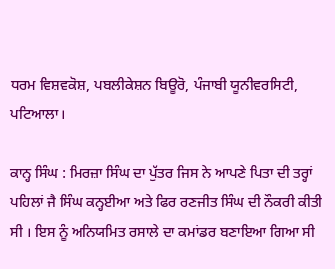ਧਰਮ ਵਿਸ਼ਵਕੋਸ਼, ਪਬਲੀਕੇਸ਼ਨ ਬਿਊਰੋ, ਪੰਜਾਬੀ ਯੂਨੀਵਰਸਿਟੀ, ਪਟਿਆਲਾ।

ਕਾਨ੍ਹ ਸਿੰਘ : ਮਿਰਜ਼ਾ ਸਿੰਘ ਦਾ ਪੁੱਤਰ ਜਿਸ ਨੇ ਆਪਣੇ ਪਿਤਾ ਦੀ ਤਰ੍ਹਾਂ ਪਹਿਲਾਂ ਜੈ ਸਿੰਘ ਕਨ੍ਹਈਆ ਅਤੇ ਫਿਰ ਰਣਜੀਤ ਸਿੰਘ ਦੀ ਨੌਕਰੀ ਕੀਤੀ ਸੀ । ਇਸ ਨੂੰ ਅਨਿਯਮਿਤ ਰਸਾਲੇ ਦਾ ਕਮਾਂਡਰ ਬਣਾਇਆ ਗਿਆ ਸੀ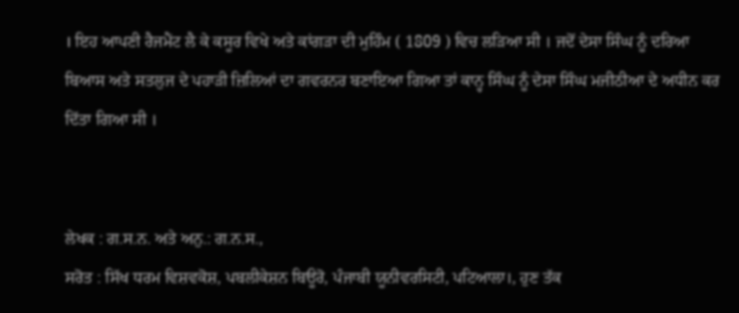। ਇਹ ਆਪਣੀ ਰੈਜਮੈਂਟ ਲੈ ਕੇ ਕਸੂਰ ਵਿਖੇ ਅਤੇ ਕਾਂਗੜਾ ਦੀ ਮੁਹਿੰਮ ( 1809 ) ਵਿਚ ਲੜਿਆ ਸੀ । ਜਦੋਂ ਦੇਸਾ ਸਿੰਘ ਨੂੰ ਦਰਿਆ ਬਿਆਸ ਅਤੇ ਸਤਲੁਜ ਦੇ ਪਹਾੜੀ ਜ਼ਿਲਿਆਂ ਦਾ ਗਵਰਨਰ ਬਣਾਇਆ ਗਿਆ ਤਾਂ ਕਾਨ੍ਹ ਸਿੰਘ ਨੂੰ ਦੇਸਾ ਸਿੰਘ ਮਜੀਠੀਆ ਦੇ ਅਧੀਨ ਕਰ ਦਿੱਤਾ ਗਿਆ ਸੀ ।


ਲੇਖਕ : ਗ.ਸ.ਨ. ਅਤੇ ਅਨੁ.: ਗ.ਨ.ਸ.,
ਸਰੋਤ : ਸਿੱਖ ਧਰਮ ਵਿਸ਼ਵਕੋਸ਼, ਪਬਲੀਕੇਸ਼ਨ ਬਿਊਰੋ, ਪੰਜਾਬੀ ਯੂਨੀਵਰਸਿਟੀ, ਪਟਿਆਲਾ।, ਹੁਣ ਤੱਕ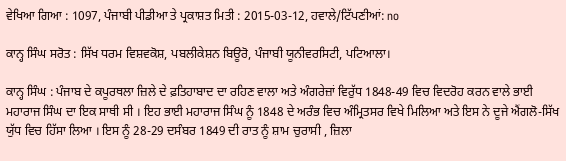ਵੇਖਿਆ ਗਿਆ : 1097, ਪੰਜਾਬੀ ਪੀਡੀਆ ਤੇ ਪ੍ਰਕਾਸ਼ਤ ਮਿਤੀ : 2015-03-12, ਹਵਾਲੇ/ਟਿੱਪਣੀਆਂ: no

ਕਾਨ੍ਹ ਸਿੰਘ ਸਰੋਤ : ਸਿੱਖ ਧਰਮ ਵਿਸ਼ਵਕੋਸ਼, ਪਬਲੀਕੇਸ਼ਨ ਬਿਊਰੋ, ਪੰਜਾਬੀ ਯੂਨੀਵਰਸਿਟੀ, ਪਟਿਆਲਾ।

ਕਾਨ੍ਹ ਸਿੰਘ : ਪੰਜਾਬ ਦੇ ਕਪੂਰਥਲਾ ਜ਼ਿਲੇ ਦੇ ਫ਼ਤਿਹਾਬਾਦ ਦਾ ਰਹਿਣ ਵਾਲਾ ਅਤੇ ਅੰਗਰੇਜ਼ਾਂ ਵਿਰੁੱਧ 1848-49 ਵਿਚ ਵਿਦਰੋਹ ਕਰਨ ਵਾਲੇ ਭਾਈ ਮਹਾਰਾਜ ਸਿੰਘ ਦਾ ਇਕ ਸਾਥੀ ਸੀ । ਇਹ ਭਾਈ ਮਹਾਰਾਜ ਸਿੰਘ ਨੂੰ 1848 ਦੇ ਅਰੰਭ ਵਿਚ ਅੰਮ੍ਰਿਤਸਰ ਵਿਖੇ ਮਿਲਿਆ ਅਤੇ ਇਸ ਨੇ ਦੂਜੇ ਐਂਗਲੋ-ਸਿੱਖ ਯੁੱਧ ਵਿਚ ਹਿੱਸਾ ਲਿਆ । ਇਸ ਨੂੰ 28-29 ਦਸੰਬਰ 1849 ਦੀ ਰਾਤ ਨੂੰ ਸ਼ਾਮ ਚੁਰਾਸੀ , ਜ਼ਿਲਾ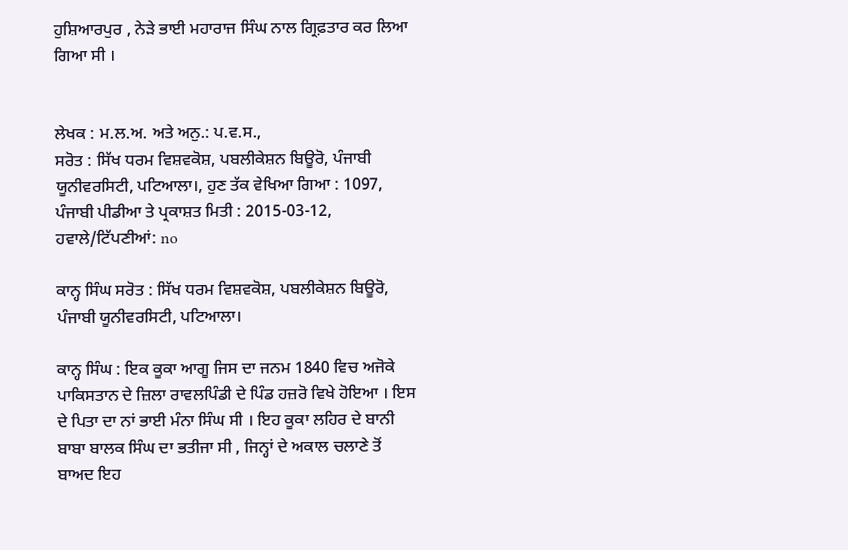ਹੁਸ਼ਿਆਰਪੁਰ , ਨੇੜੇ ਭਾਈ ਮਹਾਰਾਜ ਸਿੰਘ ਨਾਲ ਗ੍ਰਿਫ਼ਤਾਰ ਕਰ ਲਿਆ ਗਿਆ ਸੀ ।


ਲੇਖਕ : ਮ.ਲ.ਅ. ਅਤੇ ਅਨੁ.: ਪ.ਵ.ਸ.,
ਸਰੋਤ : ਸਿੱਖ ਧਰਮ ਵਿਸ਼ਵਕੋਸ਼, ਪਬਲੀਕੇਸ਼ਨ ਬਿਊਰੋ, ਪੰਜਾਬੀ ਯੂਨੀਵਰਸਿਟੀ, ਪਟਿਆਲਾ।, ਹੁਣ ਤੱਕ ਵੇਖਿਆ ਗਿਆ : 1097, ਪੰਜਾਬੀ ਪੀਡੀਆ ਤੇ ਪ੍ਰਕਾਸ਼ਤ ਮਿਤੀ : 2015-03-12, ਹਵਾਲੇ/ਟਿੱਪਣੀਆਂ: no

ਕਾਨ੍ਹ ਸਿੰਘ ਸਰੋਤ : ਸਿੱਖ ਧਰਮ ਵਿਸ਼ਵਕੋਸ਼, ਪਬਲੀਕੇਸ਼ਨ ਬਿਊਰੋ, ਪੰਜਾਬੀ ਯੂਨੀਵਰਸਿਟੀ, ਪਟਿਆਲਾ।

ਕਾਨ੍ਹ ਸਿੰਘ : ਇਕ ਕੂਕਾ ਆਗੂ ਜਿਸ ਦਾ ਜਨਮ 1840 ਵਿਚ ਅਜੋਕੇ ਪਾਕਿਸਤਾਨ ਦੇ ਜ਼ਿਲਾ ਰਾਵਲਪਿੰਡੀ ਦੇ ਪਿੰਡ ਹਜ਼ਰੋ ਵਿਖੇ ਹੋਇਆ । ਇਸ ਦੇ ਪਿਤਾ ਦਾ ਨਾਂ ਭਾਈ ਮੰਨਾ ਸਿੰਘ ਸੀ । ਇਹ ਕੂਕਾ ਲਹਿਰ ਦੇ ਬਾਨੀ ਬਾਬਾ ਬਾਲਕ ਸਿੰਘ ਦਾ ਭਤੀਜਾ ਸੀ , ਜਿਨ੍ਹਾਂ ਦੇ ਅਕਾਲ ਚਲਾਣੇ ਤੋਂ ਬਾਅਦ ਇਹ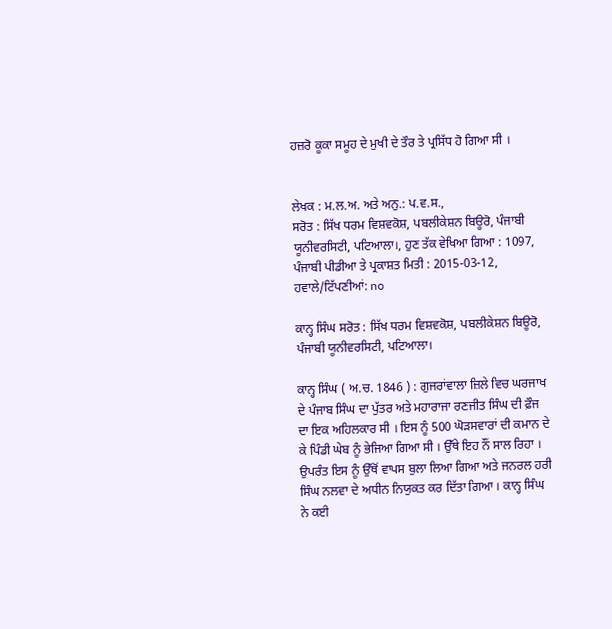ਹਜ਼ਰੋ ਕੂਕਾ ਸਮੂਹ ਦੇ ਮੁਖੀ ਦੇ ਤੌਰ ਤੇ ਪ੍ਰਸਿੱਧ ਹੋ ਗਿਆ ਸੀ ।


ਲੇਖਕ : ਮ.ਲ.ਅ. ਅਤੇ ਅਨੁ.: ਪ.ਵ.ਸ.,
ਸਰੋਤ : ਸਿੱਖ ਧਰਮ ਵਿਸ਼ਵਕੋਸ਼, ਪਬਲੀਕੇਸ਼ਨ ਬਿਊਰੋ, ਪੰਜਾਬੀ ਯੂਨੀਵਰਸਿਟੀ, ਪਟਿਆਲਾ।, ਹੁਣ ਤੱਕ ਵੇਖਿਆ ਗਿਆ : 1097, ਪੰਜਾਬੀ ਪੀਡੀਆ ਤੇ ਪ੍ਰਕਾਸ਼ਤ ਮਿਤੀ : 2015-03-12, ਹਵਾਲੇ/ਟਿੱਪਣੀਆਂ: no

ਕਾਨ੍ਹ ਸਿੰਘ ਸਰੋਤ : ਸਿੱਖ ਧਰਮ ਵਿਸ਼ਵਕੋਸ਼, ਪਬਲੀਕੇਸ਼ਨ ਬਿਊਰੋ, ਪੰਜਾਬੀ ਯੂਨੀਵਰਸਿਟੀ, ਪਟਿਆਲਾ।

ਕਾਨ੍ਹ ਸਿੰਘ ( ਅ.ਚ. 1846 ) : ਗੁਜਰਾਂਵਾਲਾ ਜ਼ਿਲੇ ਵਿਚ ਘਰਜਾਖ ਦੇ ਪੰਜਾਬ ਸਿੰਘ ਦਾ ਪੁੱਤਰ ਅਤੇ ਮਹਾਰਾਜਾ ਰਣਜੀਤ ਸਿੰਘ ਦੀ ਫ਼ੌਜ ਦਾ ਇਕ ਅਹਿਲਕਾਰ ਸੀ । ਇਸ ਨੂੰ 500 ਘੋੜਸਵਾਰਾਂ ਦੀ ਕਮਾਨ ਦੇ ਕੇ ਪਿੰਡੀ ਘੇਬ ਨੂੰ ਭੇਜਿਆ ਗਿਆ ਸੀ । ਉੱਥੇ ਇਹ ਨੌਂ ਸਾਲ ਰਿਹਾ । ਉਪਰੰਤ ਇਸ ਨੂੰ ਉੱਥੋਂ ਵਾਪਸ ਬੁਲਾ ਲਿਆ ਗਿਆ ਅਤੇ ਜਨਰਲ ਹਰੀ ਸਿੰਘ ਨਲਵਾ ਦੇ ਅਧੀਨ ਨਿਯੁਕਤ ਕਰ ਦਿੱਤਾ ਗਿਆ । ਕਾਨ੍ਹ ਸਿੰਘ ਨੇ ਕਈ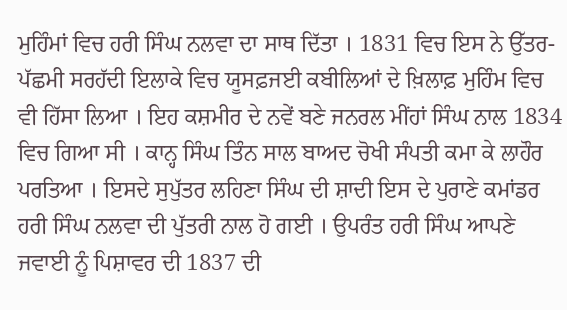ਮੁਹਿੰਮਾਂ ਵਿਚ ਹਰੀ ਸਿੰਘ ਨਲਵਾ ਦਾ ਸਾਥ ਦਿੱਤਾ । 1831 ਵਿਚ ਇਸ ਨੇ ਉੱਤਰ-ਪੱਛਮੀ ਸਰਹੱਦੀ ਇਲਾਕੇ ਵਿਚ ਯੂਸਫ਼ਜਈ ਕਬੀਲਿਆਂ ਦੇ ਖ਼ਿਲਾਫ਼ ਮੁਹਿੰਮ ਵਿਚ ਵੀ ਹਿੱਸਾ ਲਿਆ । ਇਹ ਕਸ਼ਮੀਰ ਦੇ ਨਵੇਂ ਬਣੇ ਜਨਰਲ ਮੀਂਹਾਂ ਸਿੰਘ ਨਾਲ 1834 ਵਿਚ ਗਿਆ ਸੀ । ਕਾਨ੍ਹ ਸਿੰਘ ਤਿੰਨ ਸਾਲ ਬਾਅਦ ਚੋਖੀ ਸੰਪਤੀ ਕਮਾ ਕੇ ਲਾਹੌਰ ਪਰਤਿਆ । ਇਸਦੇ ਸੁਪੁੱਤਰ ਲਹਿਣਾ ਸਿੰਘ ਦੀ ਸ਼ਾਦੀ ਇਸ ਦੇ ਪੁਰਾਣੇ ਕਮਾਂਡਰ ਹਰੀ ਸਿੰਘ ਨਲਵਾ ਦੀ ਪੁੱਤਰੀ ਨਾਲ ਹੋ ਗਈ । ਉਪਰੰਤ ਹਰੀ ਸਿੰਘ ਆਪਣੇ ਜਵਾਈ ਨੂੰ ਪਿਸ਼ਾਵਰ ਦੀ 1837 ਦੀ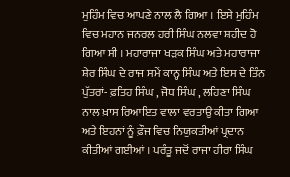ਮੁਹਿੰਮ ਵਿਚ ਆਪਣੇ ਨਾਲ ਲੈ ਗਿਆ । ਇਸੇ ਮੁਹਿੰਮ ਵਿਚ ਮਹਾਨ ਜਨਰਲ ਹਰੀ ਸਿੰਘ ਨਲਵਾ ਸ਼ਹੀਦ ਹੋ ਗਿਆ ਸੀ । ਮਹਾਰਾਜਾ ਖੜਕ ਸਿੰਘ ਅਤੇ ਮਹਾਰਾਜਾ ਸ਼ੇਰ ਸਿੰਘ ਦੇ ਰਾਜ ਸਮੇਂ ਕਾਨ੍ਹ ਸਿੰਘ ਅਤੇ ਇਸ ਦੇ ਤਿੰਨ ਪੁੱਤਰਾਂ- ਫ਼ਤਿਹ ਸਿੰਘ , ਜੋਧ ਸਿੰਘ , ਲਹਿਣਾ ਸਿੰਘ ਨਾਲ ਖ਼ਾਸ ਰਿਆਇਤ ਵਾਲਾ ਵਰਤਾਉ ਕੀਤਾ ਗਿਆ ਅਤੇ ਇਹਨਾਂ ਨੂੰ ਫ਼ੌਜ ਵਿਚ ਨਿਯੁਕਤੀਆਂ ਪ੍ਰਦਾਨ ਕੀਤੀਆਂ ਗਈਆਂ । ਪਰੰਤੂ ਜਦੋਂ ਰਾਜਾ ਹੀਰਾ ਸਿੰਘ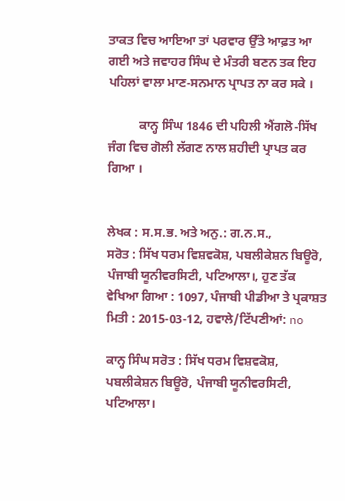ਤਾਕਤ ਵਿਚ ਆਇਆ ਤਾਂ ਪਰਵਾਰ ਉੱਤੇ ਆਫ਼ਤ ਆ ਗਈ ਅਤੇ ਜਵਾਹਰ ਸਿੰਘ ਦੇ ਮੰਤਰੀ ਬਣਨ ਤਕ ਇਹ ਪਹਿਲਾਂ ਵਾਲਾ ਮਾਣ-ਸਨਮਾਨ ਪ੍ਰਾਪਤ ਨਾ ਕਰ ਸਕੇ ।

          ਕਾਨ੍ਹ ਸਿੰਘ 1846 ਦੀ ਪਹਿਲੀ ਐਂਗਲੋ-ਸਿੱਖ ਜੰਗ ਵਿਚ ਗੋਲੀ ਲੱਗਣ ਨਾਲ ਸ਼ਹੀਦੀ ਪ੍ਰਾਪਤ ਕਰ ਗਿਆ ।


ਲੇਖਕ : ਸ.ਸ.ਭ. ਅਤੇ ਅਨੁ.: ਗ.ਨ.ਸ.,
ਸਰੋਤ : ਸਿੱਖ ਧਰਮ ਵਿਸ਼ਵਕੋਸ਼, ਪਬਲੀਕੇਸ਼ਨ ਬਿਊਰੋ, ਪੰਜਾਬੀ ਯੂਨੀਵਰਸਿਟੀ, ਪਟਿਆਲਾ।, ਹੁਣ ਤੱਕ ਵੇਖਿਆ ਗਿਆ : 1097, ਪੰਜਾਬੀ ਪੀਡੀਆ ਤੇ ਪ੍ਰਕਾਸ਼ਤ ਮਿਤੀ : 2015-03-12, ਹਵਾਲੇ/ਟਿੱਪਣੀਆਂ: no

ਕਾਨ੍ਹ ਸਿੰਘ ਸਰੋਤ : ਸਿੱਖ ਧਰਮ ਵਿਸ਼ਵਕੋਸ਼, ਪਬਲੀਕੇਸ਼ਨ ਬਿਊਰੋ, ਪੰਜਾਬੀ ਯੂਨੀਵਰਸਿਟੀ, ਪਟਿਆਲਾ।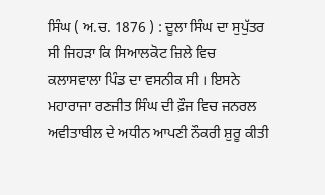ਸਿੰਘ ( ਅ.ਚ. 1876 ) : ਦੂਲਾ ਸਿੰਘ ਦਾ ਸੁਪੁੱਤਰ ਸੀ ਜਿਹੜਾ ਕਿ ਸਿਆਲਕੋਟ ਜ਼ਿਲੇ ਵਿਚ ਕਲਾਸਵਾਲਾ ਪਿੰਡ ਦਾ ਵਸਨੀਕ ਸੀ । ਇਸਨੇ ਮਹਾਰਾਜਾ ਰਣਜੀਤ ਸਿੰਘ ਦੀ ਫ਼ੌਜ ਵਿਚ ਜਨਰਲ ਅਵੀਤਾਬੀਲ ਦੇ ਅਧੀਨ ਆਪਣੀ ਨੌਕਰੀ ਸ਼ੁਰੂ ਕੀਤੀ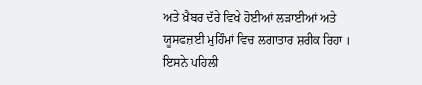ਅਤੇ ਖ਼ੈਬਰ ਦੱਰੇ ਵਿਖੇ ਹੋਈਆਂ ਲੜਾਈਆਂ ਅਤੇ ਯੂਸਫਜ਼ਈ ਮੁਹਿੰਮਾਂ ਵਿਚ ਲਗਾਤਾਰ ਸ਼ਰੀਕ ਰਿਹਾ । ਇਸਨੇ ਪਹਿਲੀ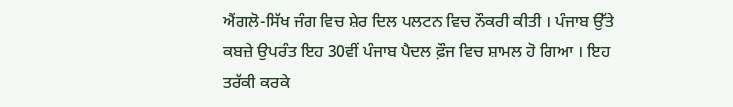ਐਂਗਲੋ-ਸਿੱਖ ਜੰਗ ਵਿਚ ਸ਼ੇਰ ਦਿਲ ਪਲਟਨ ਵਿਚ ਨੌਕਰੀ ਕੀਤੀ । ਪੰਜਾਬ ਉੱਤੇ ਕਬਜ਼ੇ ਉਪਰੰਤ ਇਹ 30ਵੀਂ ਪੰਜਾਬ ਪੈਦਲ ਫ਼ੌਜ ਵਿਚ ਸ਼ਾਮਲ ਹੋ ਗਿਆ । ਇਹ ਤਰੱਕੀ ਕਰਕੇ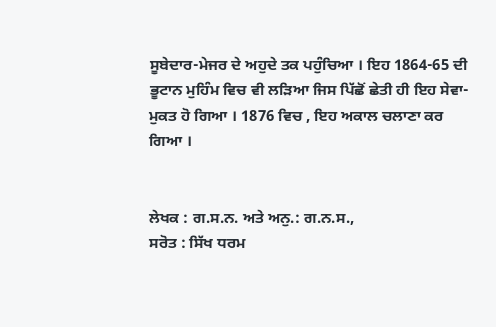ਸੂਬੇਦਾਰ-ਮੇਜਰ ਦੇ ਅਹੁਦੇ ਤਕ ਪਹੁੰਚਿਆ । ਇਹ 1864-65 ਦੀ ਭੂਟਾਨ ਮੁਹਿੰਮ ਵਿਚ ਵੀ ਲੜਿਆ ਜਿਸ ਪਿੱਛੋਂ ਛੇਤੀ ਹੀ ਇਹ ਸੇਵਾ-ਮੁਕਤ ਹੋ ਗਿਆ । 1876 ਵਿਚ , ਇਹ ਅਕਾਲ ਚਲਾਣਾ ਕਰ ਗਿਆ ।


ਲੇਖਕ : ਗ.ਸ.ਨ. ਅਤੇ ਅਨੁ.: ਗ.ਨ.ਸ.,
ਸਰੋਤ : ਸਿੱਖ ਧਰਮ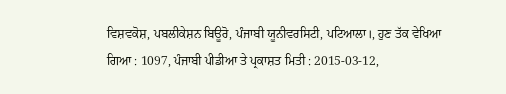ਵਿਸ਼ਵਕੋਸ਼, ਪਬਲੀਕੇਸ਼ਨ ਬਿਊਰੋ, ਪੰਜਾਬੀ ਯੂਨੀਵਰਸਿਟੀ, ਪਟਿਆਲਾ।, ਹੁਣ ਤੱਕ ਵੇਖਿਆ ਗਿਆ : 1097, ਪੰਜਾਬੀ ਪੀਡੀਆ ਤੇ ਪ੍ਰਕਾਸ਼ਤ ਮਿਤੀ : 2015-03-12,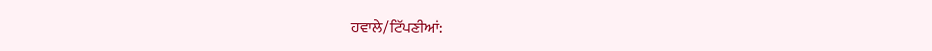ਹਵਾਲੇ/ਟਿੱਪਣੀਆਂ: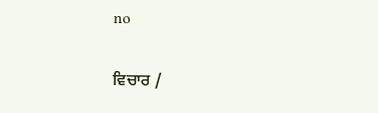no

ਵਿਚਾਰ /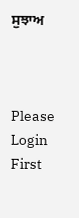ਸੁਝਾਅ



Please Login First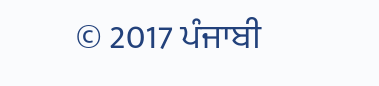© 2017 ਪੰਜਾਬੀ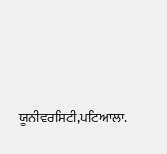ਯੂਨੀਵਰਸਿਟੀ,ਪਟਿਆਲਾ.